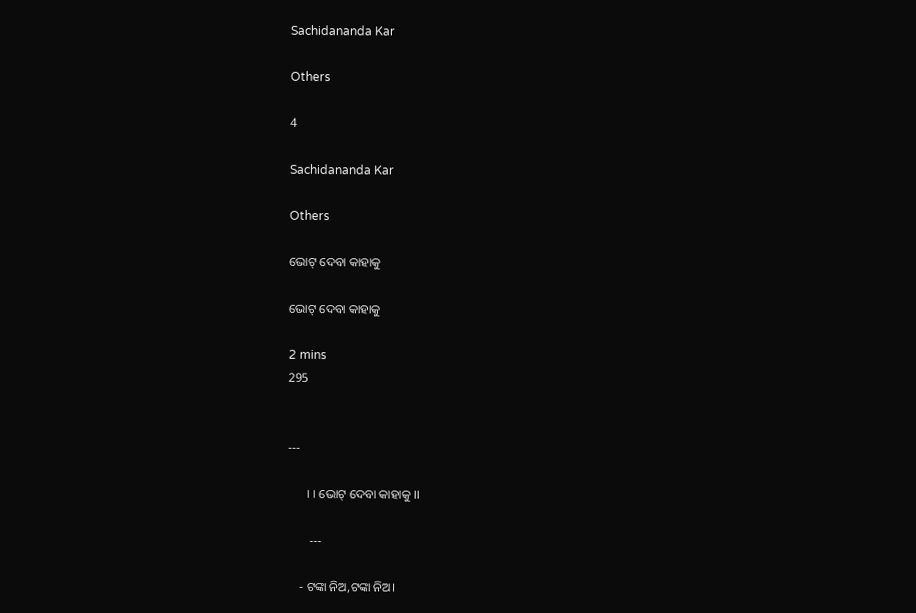Sachidananda Kar

Others

4

Sachidananda Kar

Others

ଭୋଟ୍ ଦେବା କାହାକୁ

ଭୋଟ୍ ଦେବା କାହାକୁ

2 mins
295


---

      ।। ଭୋଟ୍ ଦେବା କାହାକୁ ।।

       ---

    - ଟଙ୍କା ନିଅ,ଟଙ୍କା ନିଅ।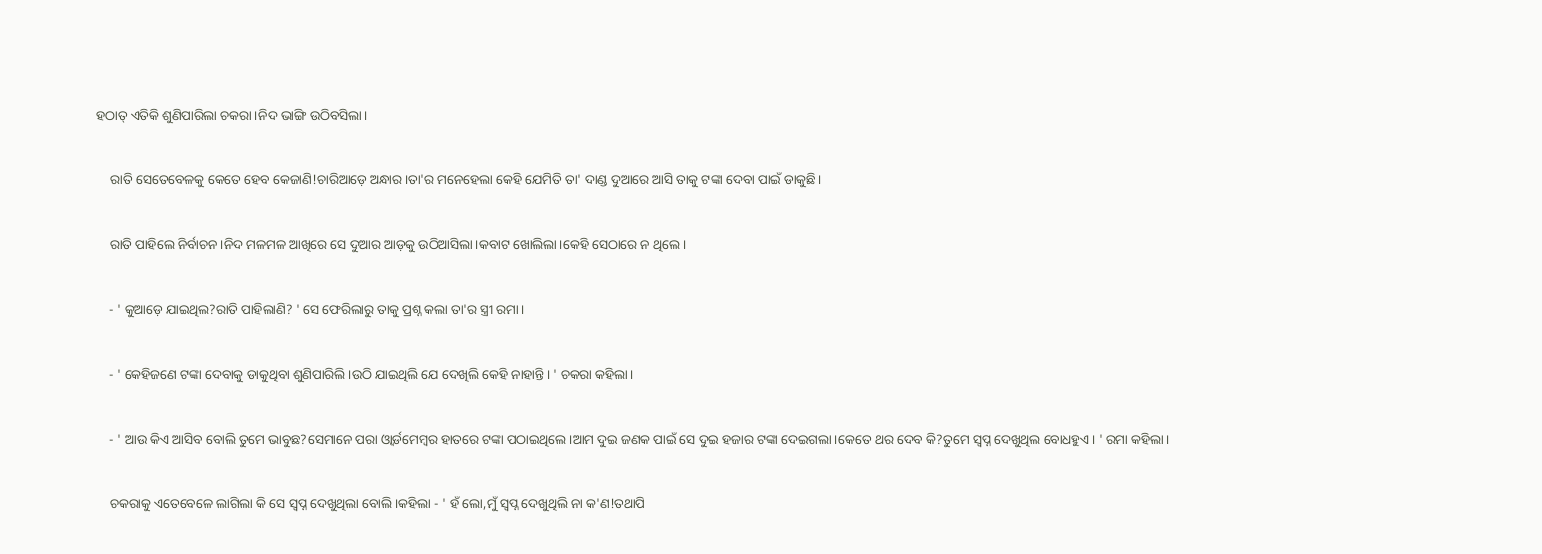ହଠାତ୍ ଏତିକି ଶୁଣିପାରିଲା ଚକରା।ନିଦ ଭାଙ୍ଗି ଉଠିବସିଲା।


    ରାତି ସେତେବେଳକୁ କେତେ ହେବ କେଜାଣି!ଚାରିଆଡ଼େ ଅନ୍ଧାର।ତା'ର ମନେହେଲା କେହି ଯେମିତି ତା' ଦାଣ୍ଡ ଦୁଆରେ ଆସି ତାକୁ ଟଙ୍କା ଦେବା ପାଇଁ ଡାକୁଛି।


    ରାତି ପାହିଲେ ନିର୍ବାଚନ।ନିଦ ମଳମଳ ଆଖିରେ ସେ ଦୁଆର ଆଡ଼କୁ ଉଠିଆସିଲା।କବାଟ ଖୋଲିଲା।କେହି ସେଠାରେ ନ ଥିଲେ।


    - ' କୁଆଡ଼େ ଯାଇଥିଲ?ରାତି ପାହିଲାଣି? ' ସେ ଫେରିଲାରୁ ତାକୁ ପ୍ରଶ୍ନ କଲା ତା'ର ସ୍ତ୍ରୀ ରମା।


    - ' କେହିଜଣେ ଟଙ୍କା ଦେବାକୁ ଡାକୁଥିବା ଶୁଣିପାରିଲି।ଉଠି ଯାଇଥିଲି ଯେ ଦେଖିଲି କେହି ନାହାନ୍ତି। ' ଚକରା କହିଲା।


    - ' ଆଉ କିଏ ଆସିବ ବୋଲି ତୁମେ ଭାବୁଛ?ସେମାନେ ପରା ଓ୍ବାର୍ଡମେମ୍ଵର ହାତରେ ଟଙ୍କା ପଠାଇଥିଲେ।ଆମ ଦୁଇ ଜଣକ ପାଇଁ ସେ ଦୁଇ ହଜାର ଟଙ୍କା ଦେଇଗଲା।କେତେ ଥର ଦେବ କି?ତୁମେ ସ୍ୱପ୍ନ ଦେଖୁଥିଲ ବୋଧହୁଏ। ' ରମା କହିଲା।


    ଚକରାକୁ ଏତେବେଳେ ଲାଗିଲା କି ସେ ସ୍ୱପ୍ନ ଦେଖୁଥିଲା ବୋଲି।କହିଲା - ' ହଁ ଲୋ,ମୁଁ ସ୍ୱପ୍ନ ଦେଖୁଥିଲି ନା କ'ଣ!ତଥାପି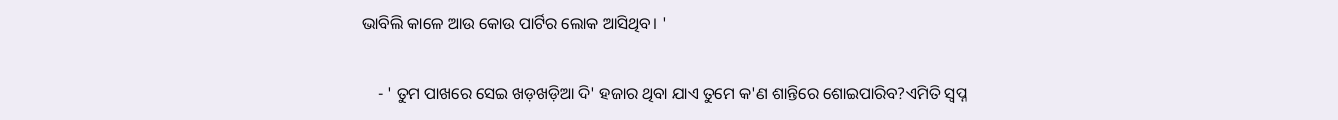ଭାବିଲି କାଳେ ଆଉ କୋଉ ପାର୍ଟିର ଲୋକ ଆସିଥିବ। '


    - ' ତୁମ ପାଖରେ ସେଇ ଖଡ଼ଖଡ଼ିଆ ଦି' ହଜାର ଥିବା ଯାଏ ତୁମେ କ'ଣ ଶାନ୍ତିରେ ଶୋଇପାରିବ?ଏମିତି ସ୍ୱପ୍ନ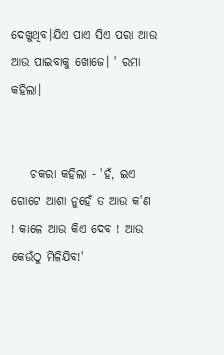ଦେଖୁଥିବ।ଯିଏ ପାଏ ସିଏ ପରା ଆଉ ଆଉ ପାଇବାକୁ ଖୋଜେ। ' ରମା କହିଲା।


    ଚକରା କହିଲା - 'ହଁ, ଇଏ ଗୋଟେ ଆଶା ନୁହେଁ ତ ଆଉ କ'ଣ ! କାଳେ ଆଉ କିଏ ଦେବ ! ଆଉ କେଉଁଠୁ ମିଳିଯିବ!'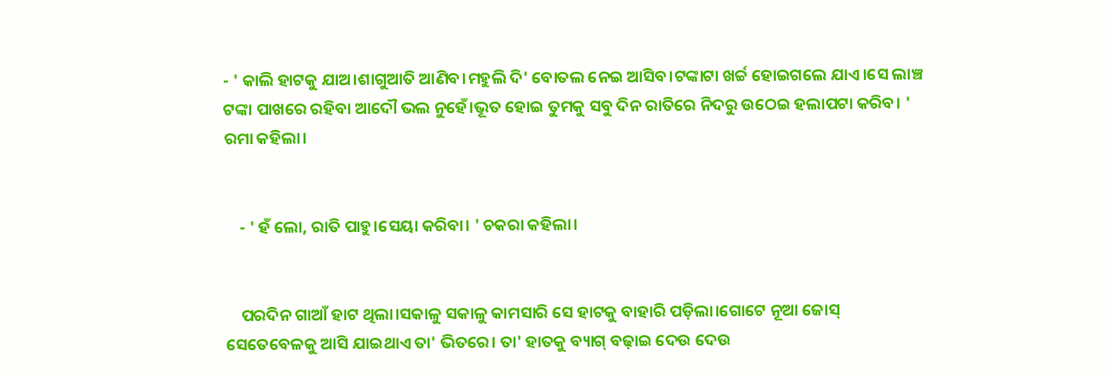- ' କାଲି ହାଟକୁ ଯାଅ।ଶାଗୁଆତି ଆଣିବ।ମହୁଲି ଦି' ବୋତଲ ନେଇ ଆସିବ।ଟଙ୍କାଟା ଖର୍ଚ୍ଚ ହୋଇଗଲେ ଯାଏ।ସେ ଲାଞ୍ଚ ଟଙ୍କା ପାଖରେ ରହିବା ଆଦୌ ଭଲ ନୁହେଁ।ଭୂତ ହୋଇ ତୁମକୁ ସବୁ ଦିନ ରାତିରେ ନିଦରୁ ଉଠେଇ ହଲାପଟା କରିବ। ' ରମା କହିଲା।


    - ' ହଁ ଲୋ, ରାତି ପାହୁ।ସେୟା କରିବା। ' ଚକରା କହିଲା।


    ପରଦିନ ଗାଆଁ ହାଟ ଥିଲା।ସକାଳୁ ସକାଳୁ କାମସାରି ସେ ହାଟକୁ ବାହାରି ପଡ଼ିଲା।ଗୋଟେ ନୂଆ ଜୋସ୍ ସେତେବେଳକୁ ଆସି ଯାଇଥାଏ ତା' ଭିତରେ। ତା' ହାତକୁ ବ୍ୟାଗ୍ ବଢ଼ାଇ ଦେଉ ଦେଉ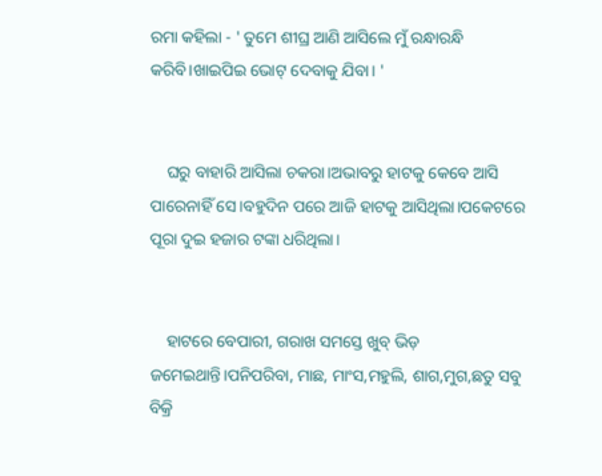ରମା କହିଲା - ' ତୁମେ ଶୀଘ୍ର ଆଣି ଆସିଲେ ମୁଁ ରନ୍ଧାରନ୍ଧି କରିବି।ଖାଇପିଇ ଭୋଟ୍ ଦେବାକୁ ଯିବା। '


    ଘରୁ ବାହାରି ଆସିଲା ଚକରା।ଅଭାବରୁ ହାଟକୁ କେବେ ଆସି ପାରେନାହିଁ ସେ।ବହୁଦିନ ପରେ ଆଜି ହାଟକୁ ଆସିଥିଲା।ପକେଟରେ ପୂରା ଦୁଇ ହଜାର ଟଙ୍କା ଧରିଥିଲା।


    ହାଟରେ ବେପାରୀ, ଗରାଖ ସମସ୍ତେ ଖୁବ୍ ଭିଡ଼ ଜମେଇଥାନ୍ତି।ପନିପରିବା, ମାଛ, ମାଂସ,ମହୁଲି, ଶାଗ,ମୁଗ,ଛତୁ ସବୁ ବିକ୍ରି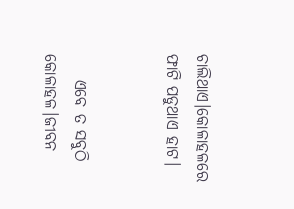ଚାଲିଥାଏ।କୋଳାହଳରେ ଫାଟି ପଡୁଥାଏ ହାଟ।


    ଏବେ ତ ସବୁଠି କୋଳାହଳ।ଜୀବନ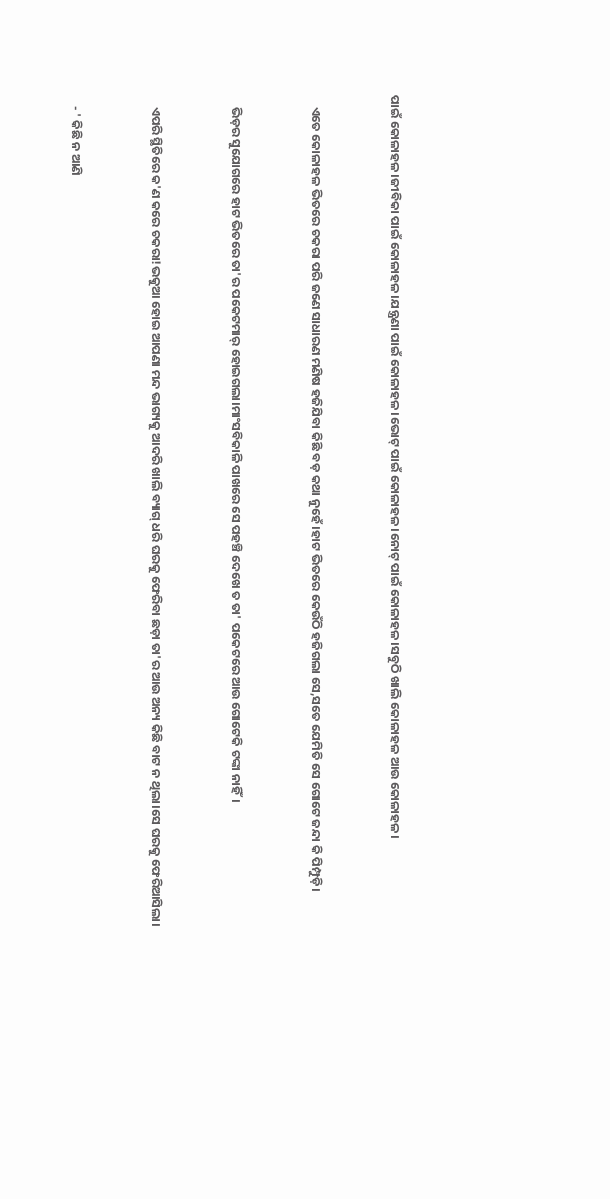ପାଇଁ କୋଳାହଳ।ଜୀବିକା ପାଇଁ କୋଳାହଳ।ଯନ୍ତ୍ରଣା ପାଇଁ କୋଳାହଳ।ଭୋଟ୍ ପାଇଁ କୋଳାହଳ।ନୋଟ୍ ପାଇଁ କୋଳାହଳ।ସବୁଠି ଖାଲି କୋଳାହଳ ଆଉ କୋଳାହଳ।


    ଏତେ କୋଳାହଳ ଭିତରେ ଚକରା ପରି ଜଣେ ସାଧାରଣ ମଣିଷ ହଜିଯିବା କିଛି ବଡ଼ କଥା ନୁହେଁ।ହାଟ ଭିତରେ କେଉଁଠି ହଜିଗଲା ସେ,ସତେ ଯେମିତି ସେ ଗୋଟେ ଜନ୍ଦା କି ପିମ୍ପୁଡ଼ି।


    ଭିଡ଼ର ସୁଯୋଗରେ ହାଟ ଭିତରେ ତା'ର ପକେଟମାର୍ ହୋଇଗଲା।ମାଂସବିକାଳି ପାଖରେ ସେ ପହଞ୍ଚି ଦେଖେ ତ ତା' ପକେଟରେ ଆଉ ଗୋଟେକି ଟଙ୍କା ନାହିଁ।


    ଏପରି ସ୍ଥିତିରେ କ'ଣ କରେ ଚକରା!ଭକୁଆ ହୋଇ ଆପଣା ମନ୍ଦ ଭାଗ୍ୟକୁ ଆଦରି ଖାଲି ବ୍ୟାଗ୍ ଧରି ଘରକୁ ଫେରିବା ଛଡ଼ା ତା'ର ଆଉ ଅନ୍ୟ କିଛି ବାଟ ନ ଥିଲା।ସେ ଘରକୁ ଫେରିଆସିଲା।


    - ' କିଛି ନ ଆଣି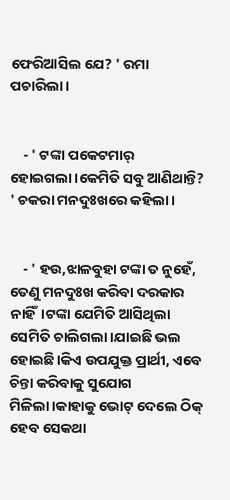ଫେରିଆସିଲ ଯେ? ' ରମା ପଚାରିଲା।


    - ' ଟଙ୍କା ପକେଟମାର୍ ହୋଇଗଲା।କେମିତି ସବୁ ଆଣିଥାନ୍ତି? ' ଚକରା ମନଦୁଃଖରେ କହିଲା।


    - ' ହଉ,ଝାଳବୁହା ଟଙ୍କା ତ ନୁହେଁ, ତେଣୁ ମନଦୁଃଖ କରିବା ଦରକାର ନାହିଁ।ଟଙ୍କା ଯେମିତି ଆସିଥିଲା ସେମିତି ଚାଲିଗଲା।ଯାଇଛି ଭଲ ହୋଇଛି।କିଏ ଉପଯୁକ୍ତ ପ୍ରାର୍ଥୀ, ଏବେ ଚିନ୍ତା କରିବାକୁ ସୁଯୋଗ ମିଳିଲା।କାହାକୁ ଭୋଟ୍ ଦେଲେ ଠିକ୍ ହେବ ସେକଥା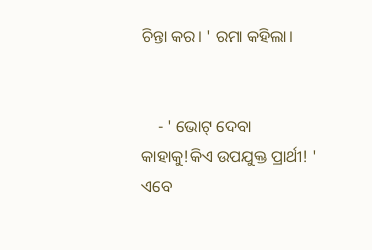ଚିନ୍ତା କର। ' ରମା କହିଲା।


    - ' ଭୋଟ୍ ଦେବା କାହାକୁ!କିଏ ଉପଯୁକ୍ତ ପ୍ରାର୍ଥୀ! ' ଏବେ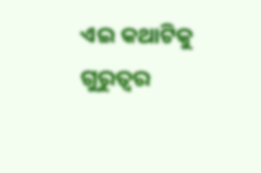ଏଇ କଥାଟିକୁ ଗୁରୁତ୍ୱର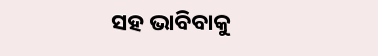ସହ ଭାବିବାକୁ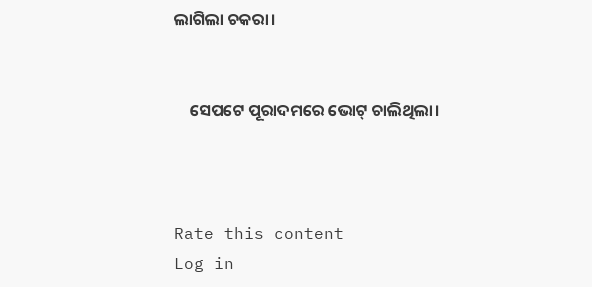ଲାଗିଲା ଚକରା।


    ସେପଟେ ପୂରାଦମରେ ଭୋଟ୍ ଚାଲିଥିଲା।



Rate this content
Log in